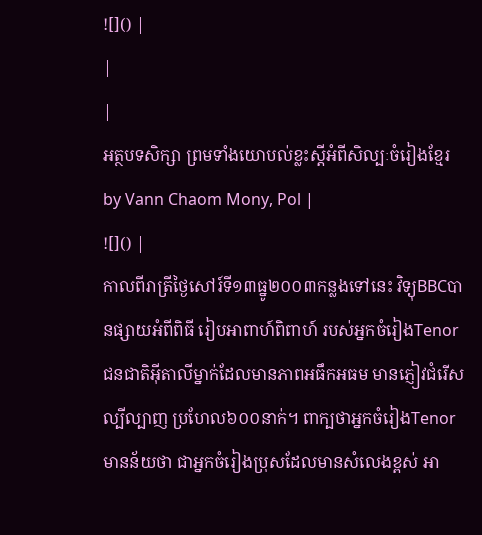![]() |
|
|
អត្ថបទសិក្សា ព្រមទាំងយោបល់ខ្លះស្តីអំពីសិល្បៈចំរៀងខ្មែរ by Vann Chaom Mony, Pol |
![]() |
កាលពីរាត្រីថ្ងៃសៅរ៍ទី១៣ធ្នូ២០០៣កន្លងទៅនេះ វិទ្យុBBCបានផ្សាយអំពីពិធី រៀបអាពាហ៍ពិពាហ៍ របស់អ្នកចំរៀងTenorជនជាតិអ៊ីតាលីម្នាក់ដែលមានភាពអធឹកអធម មានភ្ញៀវជំរើសល្បីល្បាញ ប្រហែល៦០០នាក់។ ពាក្បថាអ្នកចំរៀងTenorមានន័យថា ជាអ្នកចំរៀងប្រុសដែលមានសំលេងខ្ពស់ អា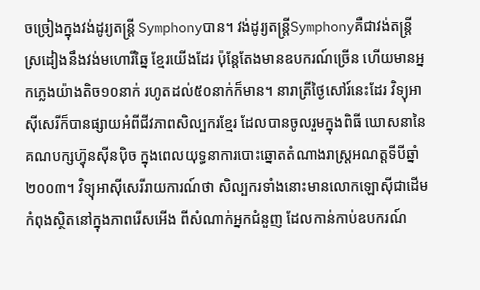ចច្រៀងក្នុងវង់ដូរ្យតន្ត្រី Symphonyបាន។ វង់ដូរ្យតន្ត្រីSymphonyគឺជាវង់តន្ត្រី ស្រដៀងនឹងវង់មហោរីឆ្នៃ ខ្មែរយើងដែរ ប៉ុន្តែតែងមានឧបករណ៍ច្រើន ហើយមានអ្នកភ្លេងយ៉ាងតិច១០នាក់ រហូតដល់៥០នាក់ក៏មាន។ នារាត្រីថ្ងៃសៅរ៍នេះដែរ វិទ្យុអាស៊ីសេរីក៏បានផ្សាយអំពីជីវភាពសិល្បករខ្មែរ ដែលបានចូលរួមក្នុងពិធី ឃោសនានៃគណបក្សហ៊្វុនស៊ីនប៉ិច ក្នុងពេលយុទ្ធនាការបោះឆ្នោតតំណាងរាស្ត្រអណត្តទីបីឆ្នាំ២០០៣។ វិទ្យុអាស៊ីសេរីរាយការណ៍ថា សិល្បករទាំងនោះមានលោកឡោស៊ីជាដើម កំពុងស្ថិតនៅក្នុងភាពរើសអើង ពីសំណាក់អ្នកជំនួញ ដែលកាន់កាប់ឧបករណ៍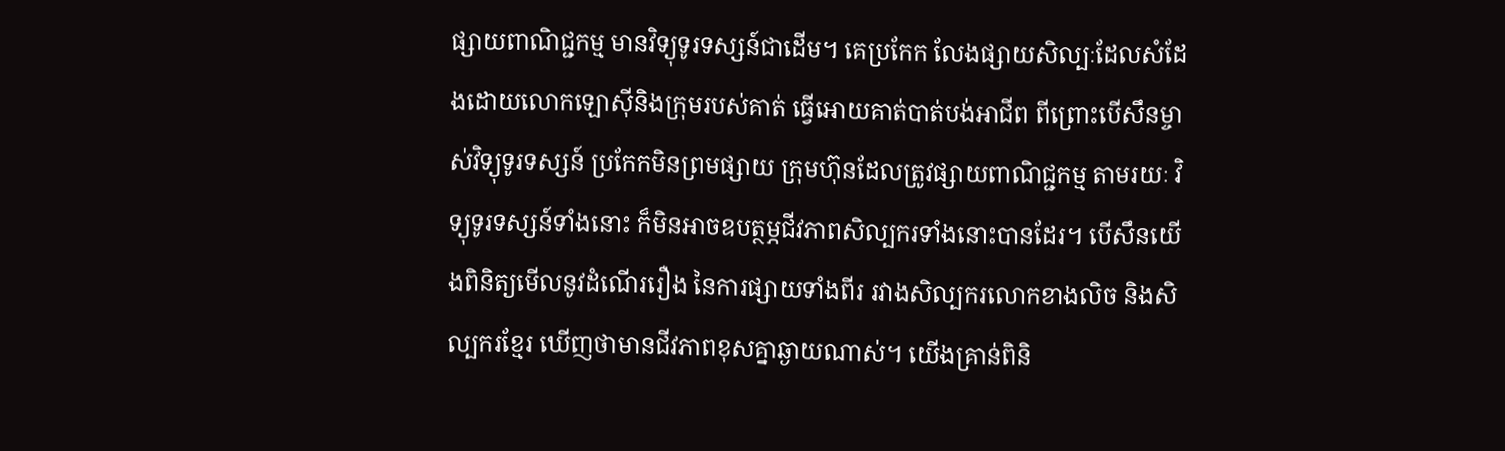ផ្សាយពាណិជ្ជកម្ម មានវិទ្យុទូរទស្សន៍ជាដើម។ គេប្រកែក លែងផ្សាយសិល្បៈដែលសំដែងដោយលោកឡោស៊ីនិងក្រុមរបស់គាត់ ធ្វើអោយគាត់បាត់បង់អាជីព ពីព្រោះបើសឹនម្ចាស់វិទ្យុទូរទស្សន៍ ប្រកែកមិនព្រមផ្សាយ ក្រុមហ៊ុនដែលត្រូវផ្សាយពាណិជ្ជកម្ម តាមរយៈ វិទ្យុទូរទស្សន៍ទាំងនោះ ក៏មិនអាចឧបត្ថម្ភជីវភាពសិល្បករទាំងនោះបានដែរ។ បើសឹនយើងពិនិត្យមើលនូវដំណើររឿង នៃការផ្សាយទាំងពីរ រវាងសិល្បករលោកខាងលិច និងសិល្បករខ្មែរ ឃើញថាមានជីវភាពខុសគ្នាឆ្ងាយណាស់។ យើងគ្រាន់ពិនិ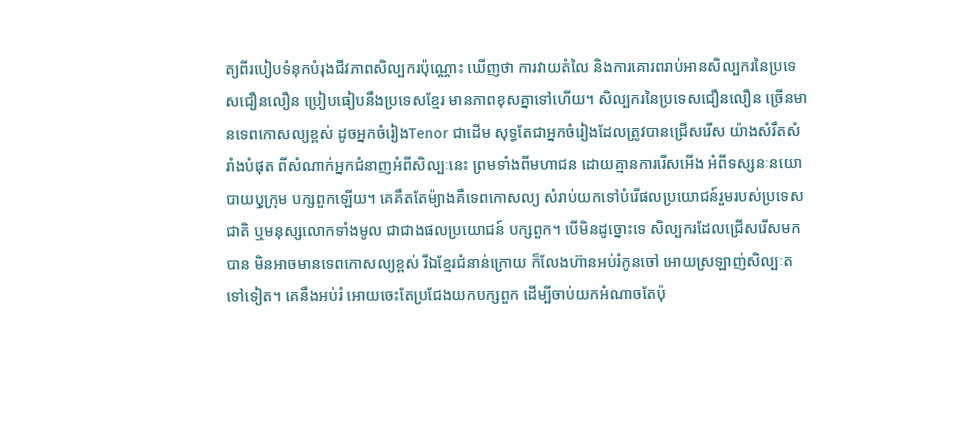ត្យពីរបៀបទំនុកបំរុងជីវភាពសិល្បករប៉ុណ្ណោះ ឃើញថា ការវាយតំលៃ និងការគោរពរាប់អានសិល្បករនៃប្រទេសជឿនលឿន ប្រៀបធៀបនឹងប្រទេសខ្មែរ មានភាពខុសគ្នាទៅហើយ។ សិល្បករនៃប្រទេសជឿនលឿន ច្រើនមានទេពកោសល្យខ្ពស់ ដូចអ្នកចំរៀងTenor ជាដើម សុទ្ធតែជាអ្នកចំរៀងដែលត្រូវបានជ្រើសរើស យ៉ាងសំរឹតសំរាំងបំផុត ពីសំណាក់អ្នកជំនាញអំពីសិល្បៈនេះ ព្រមទាំងពីមហាជន ដោយគ្មានការរើសអើង អំពីទស្សនៈនយោបាយឫុក្រុម បក្សពួកឡើយ។ គេគឹតតែម៉្យាងគឺទេពកោសល្យ សំរាប់យកទៅបំរើផលប្រយោជន៍រួមរបស់ប្រទេសជាតិ ឬមនុស្សលោកទាំងមូល ជាជាងផលប្រយោជន៍ បក្សពួក។ បើមិនដូច្នោះទេ សិល្បករដែលជ្រើសរើសមកបាន មិនអាចមានទេពកោសល្យខ្ពស់ រីឯខ្មែរជំនាន់ក្រោយ ក៏លែងហ៊ានអប់រំកូនចៅ អោយស្រឡាញ់សិល្បៈតទៅទៀត។ គេនឹងអប់រំ អោយចេះតែប្រជែងយកបក្សពួក ដើម្បីចាប់យកអំណាចតែប៉ុ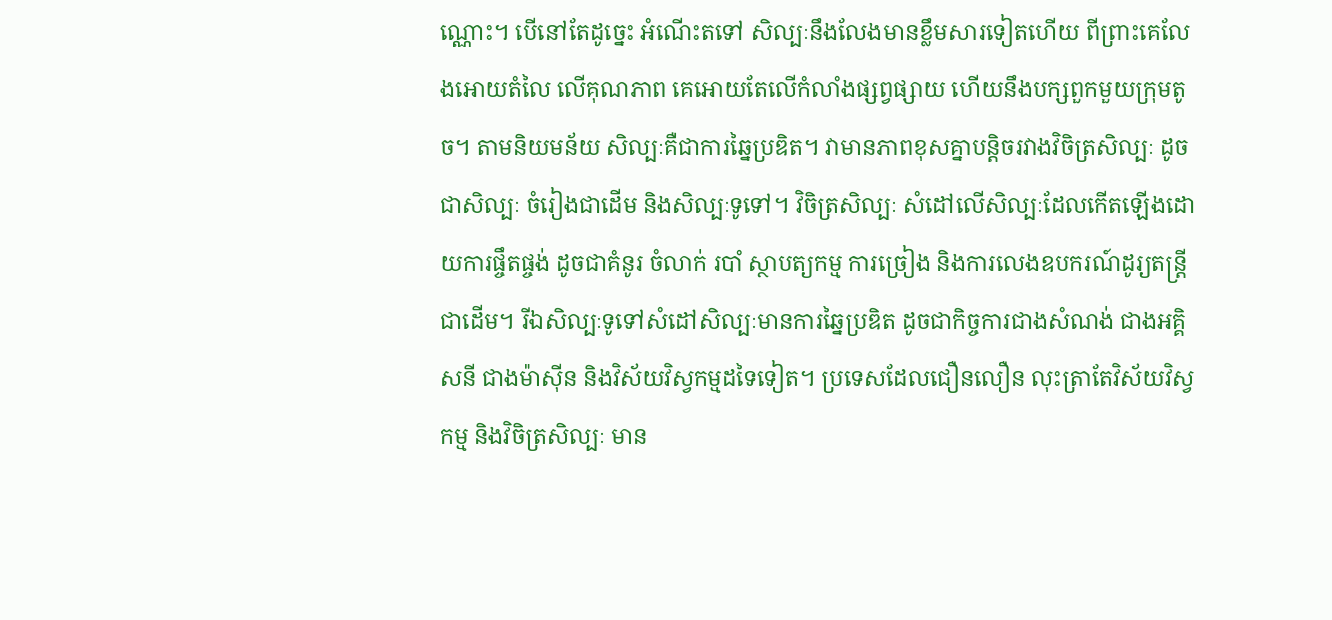ណ្ណោះ។ បើនៅតែដូច្នេះ អំណើះតទៅ សិល្បៈនឹងលែងមានខ្លឹមសារទៀតហើយ ពីព្រាះគេលែងអោយតំលៃ លើគុណភាព គេអោយតែលើកំលាំងផ្សព្វផ្សាយ ហើយនឹងបក្សពួកមួយក្រុមតូច។ តាមនិយមន័យ សិល្បៈគឺជាការឆ្នៃប្រឌិត។ វាមានភាពខុសគ្នាបន្តិចរវាងវិចិត្រសិល្បៈ ដូចជាសិល្បៈ ចំរៀងជាដើម និងសិល្បៈទូទៅ។ វិចិត្រសិល្បៈ សំដៅលើសិល្បៈដែលកើតឡើងដោយការផ្ចឹតផ្ចង់ ដូចជាគំនូរ ចំលាក់ របាំ ស្ថាបត្យកម្ម ការច្រៀង និងការលេងឧបករណ៍ដូរ្យតន្រ្តីជាដើម។ រីឯសិល្បៈទូទៅសំដៅសិល្បៈមានការឆ្នៃប្រឌិត ដូចជាកិច្ចការជាងសំណង់ ជាងអគិ្គសនី ជាងម៉ាស៊ីន និងវិស័យវិស្វកម្មដទៃទៀត។ ប្រទេសដែលជឿនលឿន លុះត្រាតែវិស័យវិស្វកម្ម និងវិចិត្រសិល្បៈ មាន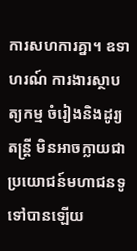ការសហការគ្នា។ ឧទាហរណ៍ ការងារស្ថាបត្យកម្ម ចំរៀងនិងដូរ្យតន្ត្រី មិនអាចក្លាយជាប្រយោជន៍មហាជនទូទៅបានឡើយ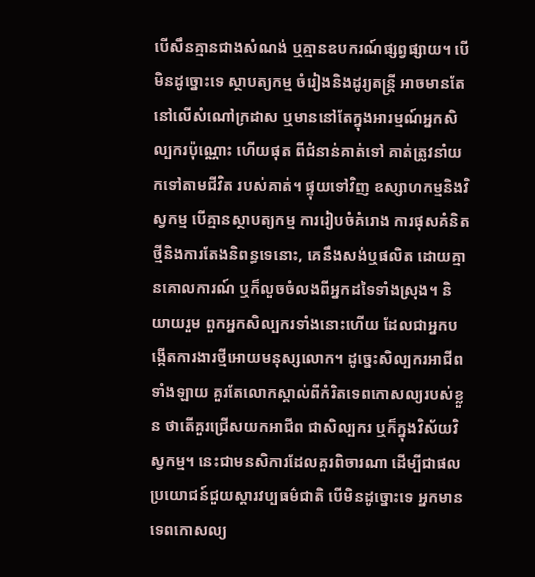បើសឹនគ្មានជាងសំណង់ ឬគ្មានឧបករណ៍ផ្សព្វផ្សាយ។ បើមិនដូច្នោះទេ ស្ថាបត្យកម្ម ចំរៀងនិងដូរ្យតន្ត្រី អាចមានតែនៅលើសំណៅក្រដាស ឬមាននៅតែក្នុងអារម្មណ៍អ្នកសិល្បករប៉ុណ្ណោះ ហើយផុត ពីជំនាន់គាត់ទៅ គាត់ត្រូវនាំយកទៅតាមជីវិត របស់គាត់។ ផ្ទុយទៅវិញ ឧស្សាហកម្មនិងវិស្វកម្ម បើគ្មានស្ថាបត្យកម្ម ការរៀបចំគំរោង ការផុសគំនិតថ្មីនិងការតែងនិពន្ធទេនោះ, គេនឹងសង់ឬផលិត ដោយគ្មានគោលការណ៍ ឬក៏លួចចំលងពីអ្នកដទៃទាំងស្រុង។ និយាយរួម ពួកអ្នកសិល្បករទាំងនោះហើយ ដែលជាអ្នកបង្កើតការងារថ្មីអោយមនុស្សលោក។ ដូច្នេះសិល្បករអាជីពទាំងឡាយ គួរតែលោកស្គាល់ពីកំរិតទេពកោសល្យរបស់ខ្លួន ថាតើគួរជ្រើសយកអាជីព ជាសិល្បករ ឬក៏ក្នុងវិស័យវិស្វកម្ម។ នេះជាមនសិការដែលគួរពិចារណា ដើម្បីជាផលប្រយោជន៍ជួយស្តារវប្បធម៌ជាតិ បើមិនដូច្នោះទេ អ្នកមានទេពកោសល្យ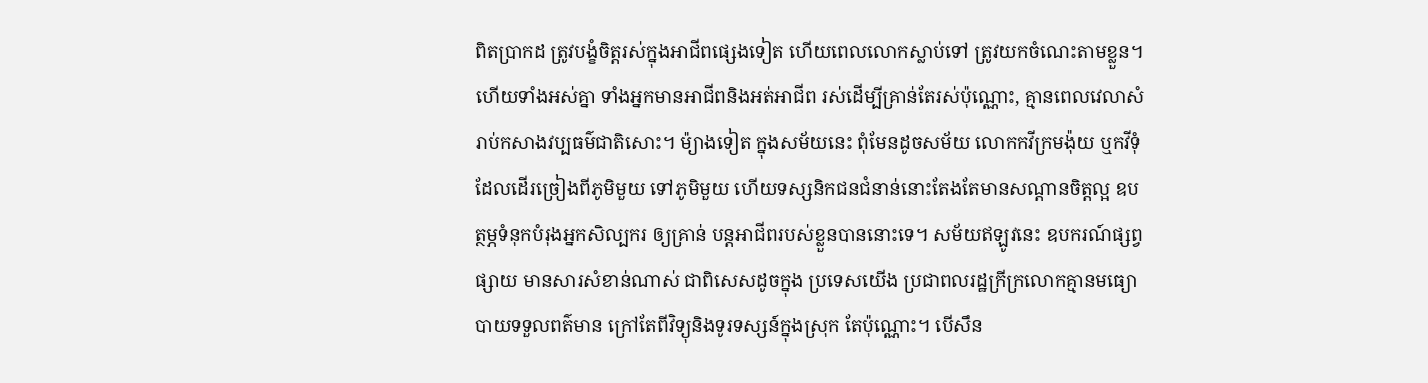ពិតប្រាកដ ត្រូវបង្ខំចិត្តរស់ក្នុងអាជីពផ្សេងទៀត ហើយពេលលោកស្លាប់ទៅ ត្រូវយកចំណេះតាមខ្លួន។ ហើយទាំងអស់គ្នា ទាំងអ្នកមានអាជីពនិងអត់អាជីព រស់ដើម្បីគ្រាន់តែរស់ប៉ុណ្ណោះ, គ្មានពេលវេលាសំរាប់កសាងវប្បធម៌ជាតិសោះ។ ម៉្យាងទៀត ក្នុងសម័យនេះ ពុំមែនដូចសម័យ លោកកវីក្រមង៉ុយ ឬកវីទុំ ដែលដើរច្រៀងពីភូមិមួយ ទៅភូមិមួយ ហើយទស្សនិកជនជំនាន់នោះតែងតែមានសណ្តានចិត្តល្អ ឧបត្ថម្ភទំនុកបំរុងអ្នកសិល្បករ ឲ្យគ្រាន់ បន្តអាជីពរបស់ខ្លួនបាននោះទេ។ សម័យឥឡូវនេះ ឧបករណ៍ផ្សព្វផ្សាយ មានសារសំខាន់ណាស់ ជាពិសេសដូចក្នុង ប្រទេសយើង ប្រជាពលរដ្ឋក្រីក្រលោកគ្មានមធ្យោបាយទទួលពត៌មាន ក្រៅតែពីវិទ្យុនិងទូរទស្សន៍ក្នុងស្រុក តែប៉ុណ្ណោះ។ បើសឹន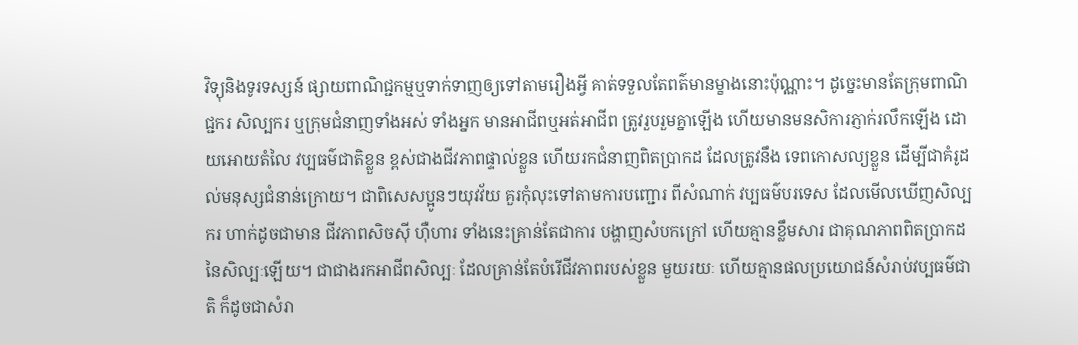វិទ្យុនិងទូរទស្សន៍ ផ្សាយពាណិជ្ជកម្មឬទាក់ទាញឲ្យទៅតាមរឿងអ្វី គាត់ទទួលតែពត៌មានម្ខាងនោះប៉ុណ្ណាះ។ ដូច្នេះមានតែក្រុមពាណិជ្ជករ សិល្បករ ឬក្រុមជំនាញទាំងអស់ ទាំងអ្នក មានអាជីពឬអត់អាជីព ត្រូវរួបរួមគ្នាឡើង ហើយមានមនសិការភ្ញាក់រលឹកឡើង ដោយអោយតំលៃ វប្បធម៌ជាតិខ្លួន ខ្ពស់ជាងជីវភាពផ្ទាល់ខ្លួន ហើយរកជំនាញពិតប្រាកដ ដែលត្រូវនឹង ទេពកោសល្យខ្លួន ដើម្បីជាគំរូដល់មនុស្សជំនាន់ក្រោយ។ ជាពិសេសប្អូនៗយុវវ័យ គួរកុំលុះទៅតាមការបញ្ជោរ ពីសំណាក់ វប្បធម៌បរទេស ដែលមើលឃើញសិល្បករ ហាក់ដូចជាមាន ជីវភាពសិចស៊ី ហ៊ឺហារ ទាំងនេះគ្រាន់តែជាការ បង្ហាញសំបកក្រៅ ហើយគ្មានខ្លឹមសារ ជាគុណភាពពិតប្រាកដនៃសិល្បៈឡើយ។ ជាជាងរកអាជីពសិល្បៈ ដែលគ្រាន់តែបំរើជីវភាពរបស់ខ្លួន មួយរយៈ ហើយគ្មានផលប្រយោជន៍សំរាប់វប្បធម៌ជាតិ ក៏ដូចជាសំរា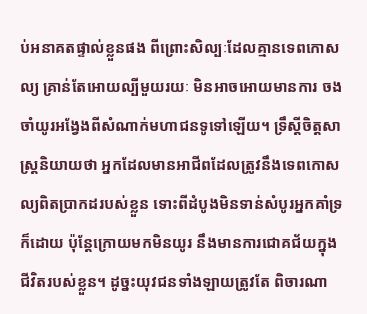ប់អនាគតផ្ទាល់ខ្លួនផង ពីព្រោះសិល្បៈដែលគ្មានទេពកោសល្យ គ្រាន់តែអោយល្បីមួយរយៈ មិនអាចអោយមានការ ចងចាំយូរអង្វែងពីសំណាក់មហាជនទូទៅឡើយ។ ទ្រឹស្តីចិត្តសាស្រ្តនិយាយថា អ្នកដែលមានអាជីពដែលត្រូវនឹងទេពកោសល្យពិតប្រាកដរបស់ខ្លួន ទោះពីដំបូងមិនទាន់សំបូរអ្នកគាំទ្រក៏ដោយ ប៉ុនែ្តក្រោយមកមិនយូរ នឹងមានការជោគជ័យក្នុងជីវិតរបស់ខ្លួន។ ដូច្នះយុវជនទាំងឡាយត្រូវតែ ពិចារណា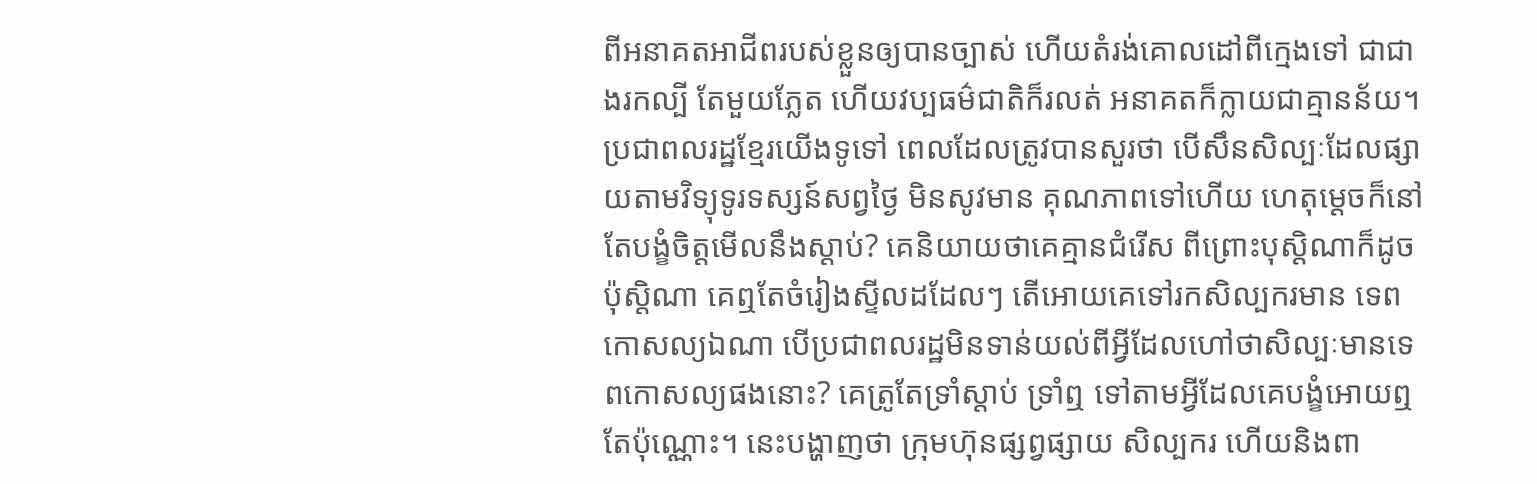ពីអនាគតអាជីពរបស់ខ្លួនឲ្យបានច្បាស់ ហើយតំរង់គោលដៅពីក្មេងទៅ ជាជាងរកល្បី តែមួយភ្លែត ហើយវប្បធម៌ជាតិក៏រលត់ អនាគតក៏ក្លាយជាគ្មានន័យ។ ប្រជាពលរដ្ឋខ្មែរយើងទូទៅ ពេលដែលត្រូវបានសួរថា បើសឹនសិល្បៈដែលផ្សាយតាមវិទ្យុទូរទស្សន៍សព្វថ្ងៃ មិនសូវមាន គុណភាពទៅហើយ ហេតុម្តេចក៏នៅតែបង្ខំចិត្តមើលនឹងស្តាប់? គេនិយាយថាគេគ្មានជំរើស ពីព្រោះបុស្តិណាក៏ដូចប៉ុស្តិណា គេឮតែចំរៀងស្ទីលដដែលៗ តើអោយគេទៅរកសិល្បករមាន ទេពកោសល្យឯណា បើប្រជាពលរដ្ឋមិនទាន់យល់ពីអ្វីដែលហៅថាសិល្បៈមានទេពកោសល្យផងនោះ? គេត្រូតែទ្រាំស្តាប់ ទ្រាំឮ ទៅតាមអ្វីដែលគេបង្ខំអោយឮតែប៉ុណ្ណោះ។ នេះបង្ហាញថា ក្រុមហ៊ុនផ្សព្វផ្សាយ សិល្បករ ហើយនិងពា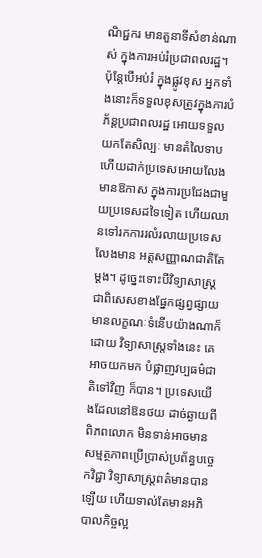ណិជ្ជករ មានតួនាទីសំខាន់ណាស់ ក្នុងការអប់រំប្រជាពលរដ្ឋ។ ប៉ុនែ្តបើអប់រំ ក្នុងផ្លូវខុស អ្នកទាំងនោះក៏ទទួលខុសត្រូវក្នុងការបំភ័ន្តប្រជាពលរដ្ឋ អោយទទួលយកតែសិល្បៈ មានតំលៃទាប ហើយដាក់ប្រទេសអោយលែងមានឱកាស ក្នុងការប្រជែងជាមួយប្រទេសដទៃទៀត ហើយឈានទៅរកការរលំរលាយប្រទេស លែងមាន អត្តសញ្ញាណជាតិតែម្តង។ ដូច្នេះទោះបីវិទ្យាសាស្ត្រ ជាពិសេសខាងផ្នែកផ្សព្វផ្សាយ មានលក្ខណៈទំនើបយ៉ាងណាក៏ដោយ វិទ្យាសាស្ត្រទាំងនេះ គេអាចយកមក បំផ្លាញវប្បធម៌ជាតិទៅវិញ ក៏បាន។ ប្រទេសយើងដែលនៅឱនថយ ដាច់ឆ្ងាយពីពិភពលោក មិនទាន់អាចមានសម្មត្ថភាពប្រើប្រាស់ប្រព័ន្ធបច្ចេកវិជ្ជា វិទ្យាសាស្រ្តពត៌មានបានឡើយ ហើយទាល់តែមានអភិបាលកិច្ចល្អ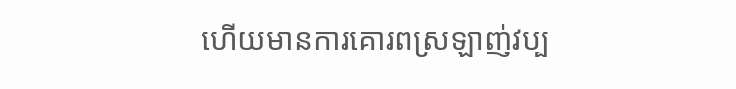ហើយមានការគោរពស្រឡាញ់វប្ប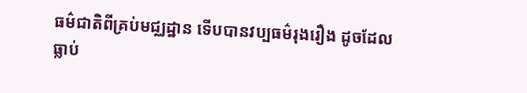ធម៌ជាតិពីគ្រប់មជ្ឈដ្ឋាន ទើបបានវប្បធម៌រុងរឿង ដូចដែលធ្លាប់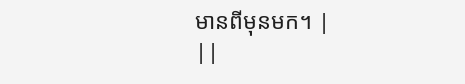មានពីមុនមក។ |
||